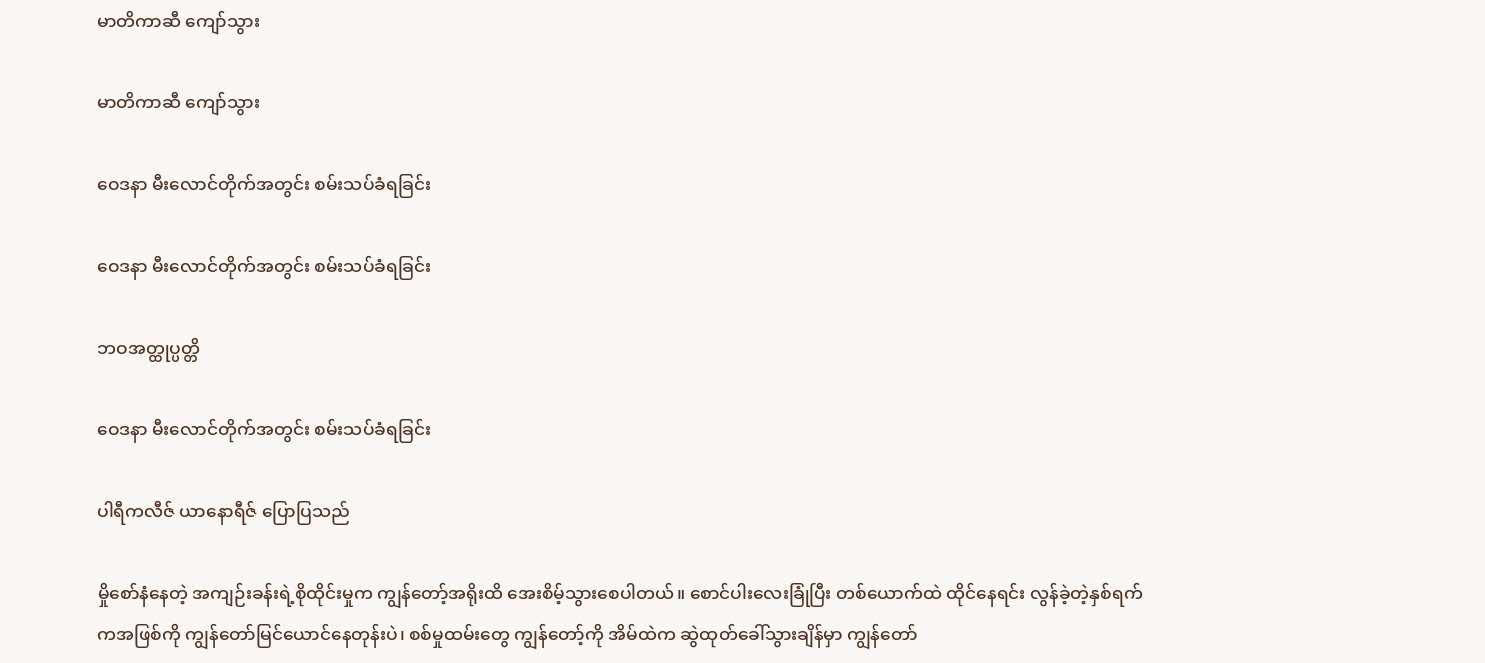မာတိကာဆီ ကျော်သွား

မာတိကာဆီ ကျော်သွား

ဝေဒနာ မီးလောင်တိုက်အတွင်း စမ်းသပ်ခံရခြင်း

ဝေဒနာ မီးလောင်တိုက်အတွင်း စမ်းသပ်ခံရခြင်း

ဘဝအတ္ထုပ္ပတ္တိ

ဝေဒနာ မီးလောင်တိုက်အတွင်း စမ်းသပ်ခံရခြင်း

ပါရီကလီဇ် ယာနောရီဇ် ပြောပြသည်

မှိုစော်နံနေတဲ့ အကျဉ်းခန်းရဲ့စိုထိုင်းမှုက ကျွန်တော့်အရိုးထိ အေးစိမ့်သွားစေပါတယ်။ စောင်ပါးလေးခြုံပြီး တစ်ယောက်ထဲ ထိုင်နေရင်း လွန်ခဲ့တဲ့နှစ်ရက်ကအဖြစ်ကို ကျွန်တော်မြင်ယောင်နေတုန်းပဲ၊ စစ်မှုထမ်းတွေ ကျွန်တော့်ကို အိမ်ထဲက ဆွဲထုတ်ခေါ်သွားချိန်မှာ ကျွန်တော်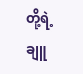တို့ရဲ့ ချူ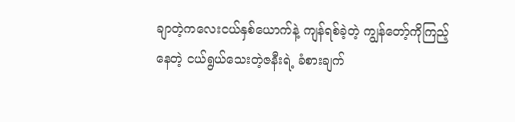ချာတဲ့ကလေးငယ်နှစ်ယောက်နဲ့ ကျန်ရစ်ခဲ့တဲ့ ကျွန်တော့်ကိုကြည့်နေတဲ့ ငယ်ရွယ်သေးတဲ့ဇနီးရဲ့ ခံစားချက်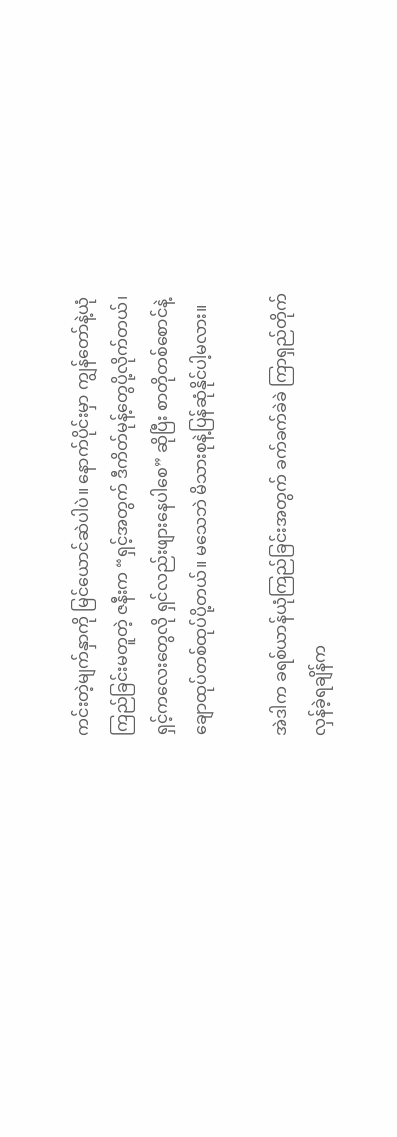ကင်းတဲ့မျက်နှာကို မြင်ယောင်ဆဲပါပဲ။ နောက်ပိုင်းမှာ ကျွန်တော်နဲ့ယုံကြည်ခြင်းမတူတဲ့ ဇနီးက “ရှင့်အတွက် ဒီကိတ်မုန့်တွေပို့လိုက်တယ်၊ ရှင့်ကလေးတွေလို ရှင်လည်းဖျားနေပါစေ” ဆိုပြီး စာတိုတစ်စောင်နဲ့ ချောထုပ်တစ်ထုပ်ပို့တယ်။ မသေဘဲ မိသားစုနဲ့ပြန်ဆုံနိုင်ပါ့မလား။

အဲဒါက ခရစ်ယာန်ယုံကြည်ခြင်းအတွက် ခက်ခက်ခဲခဲ ကြာရှည်တိုက်လှန်ခဲ့ရချိန်က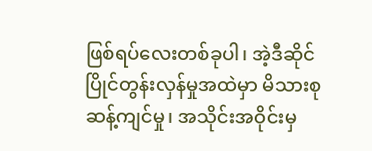ဖြစ်ရပ်လေးတစ်ခုပါ၊ အဲ့ဒီဆိုင်ပြိုင်တွန်းလှန်မှုအထဲမှာ မိသားစုဆန့်ကျင်မှု၊ အသိုင်းအဝိုင်းမှ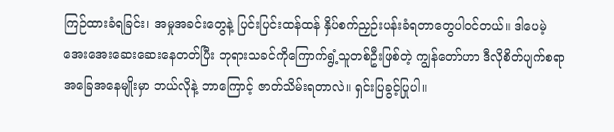ကြဉ်ထားခံရခြင်း၊ အမှုအခင်းတွေနဲ့ ပြင်းပြင်းထန်ထန် နှိပ်စက်ညှဉ်းပန်းခံရတာတွေပါဝင်တယ်။ ဒါပေမဲ့ အေးအေးဆေးဆေးနေတတ်ပြီး ဘုရားသခင်ကိုကြောက်ရွံ့သူတစ်ဦးဖြစ်တဲ့ ကျွန်တော်ဟာ ဒီလိုစိတ်ပျက်စရာအခြေအနေမျိုးမှာ ဘယ်လိုနဲ့ ဘာကြောင့် ဇာတ်သိမ်းရတာလဲ။ ရှင်းပြခွင့်ပြုပါ။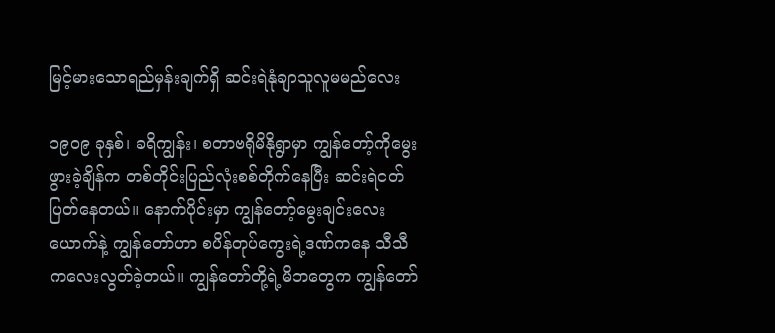မြင့်မားသောရည်မှန်းချက်ရှိ ဆင်းရဲနုံချာသူလူမမည်လေး

၁၉၀၉ ခုနှစ်၊ ခရိကျွန်း၊ စတာဗရိုမိနိုရွာမှာ ကျွန်တော့်ကိုမွေးဖွားခဲ့ချိန်က တစ်တိုင်းပြည်လုံးစစ်တိုက်နေပြီး ဆင်းရဲငတ်ပြတ်နေတယ်။ နောက်ပိုင်းမှာ ကျွန်တော့်မွေးချင်းလေးယောက်နဲ့ ကျွန်တော်ဟာ စပိန်တုပ်ကွေးရဲ့ဒဏ်ကနေ သီသီကလေးလွတ်ခဲ့တယ်။ ကျွန်တော်တို့ရဲ့မိဘတွေက ကျွန်တော်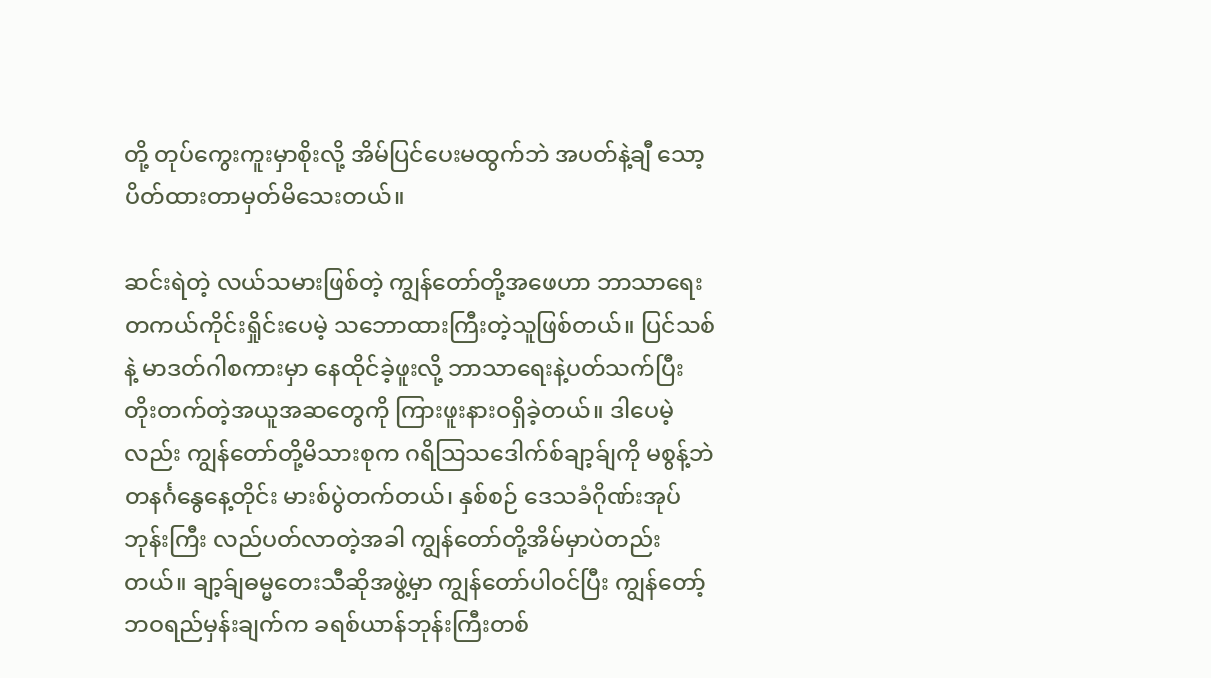တို့ တုပ်ကွေးကူးမှာစိုးလို့ အိမ်ပြင်ပေးမထွက်ဘဲ အပတ်နဲ့ချီ သော့ပိတ်ထားတာမှတ်မိသေးတယ်။

ဆင်းရဲတဲ့ လယ်သမားဖြစ်တဲ့ ကျွန်တော်တို့အဖေဟာ ဘာသာရေး တကယ်ကိုင်းရှိုင်းပေမဲ့ သဘောထားကြီးတဲ့သူဖြစ်တယ်။ ပြင်သစ်နဲ့ မာဒတ်ဂါစကားမှာ နေထိုင်ခဲ့ဖူးလို့ ဘာသာရေးနဲ့ပတ်သက်ပြီး တိုးတက်တဲ့အယူအဆတွေကို ကြားဖူးနားဝရှိခဲ့တယ်။ ဒါပေမဲ့လည်း ကျွန်တော်တို့မိသားစုက ဂရိသြသဒေါက်စ်ချာ့ခ်ျကို မစွန့်ဘဲ တနင်္ဂနွေနေ့တိုင်း မားစ်ပွဲတက်တယ်၊ နှစ်စဉ် ဒေသခံဂိုဏ်းအုပ်ဘုန်းကြီး လည်ပတ်လာတဲ့အခါ ကျွန်တော်တို့အိမ်မှာပဲတည်းတယ်။ ချာ့ခ်ျဓမ္မတေးသီဆိုအဖွဲ့မှာ ကျွန်တော်ပါဝင်ပြီး ကျွန်တော့်ဘဝရည်မှန်းချက်က ခရစ်ယာန်ဘုန်းကြီးတစ်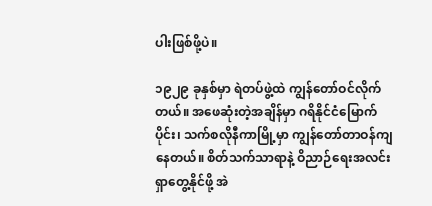ပါးဖြစ်ဖို့ပဲ။

၁၉၂၉ ခုနှစ်မှာ ရဲတပ်ဖွဲ့ထဲ ကျွန်တော်ဝင်လိုက်တယ်။ အဖေဆုံးတဲ့အချိန်မှာ ဂရိနိုင်ငံမြောက်ပိုင်း၊ သက်စလိုနီကာမြို့မှာ ကျွန်တော်တာဝန်ကျနေတယ်။ စိတ်သက်သာရာနဲ့ ဝိညာဉ်ရေးအလင်း ရှာတွေ့နိုင်ဖို့ အဲ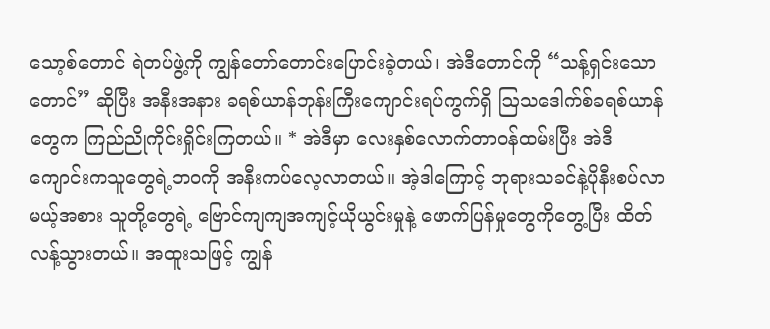သော့စ်တောင် ရဲတပ်ဖွဲ့ကို ကျွန်တော်တောင်းပြောင်းခဲ့တယ်၊ အဲဒီတောင်ကို “သန့်ရှင်းသောတောင်” ဆိုပြီး အနီးအနား ခရစ်ယာန်ဘုန်းကြီးကျောင်းရပ်ကွက်ရှိ ဩသဒေါက်စ်ခရစ်ယာန်တွေက ကြည်ညိုကိုင်းရှိုင်းကြတယ်။ * အဲဒီမှာ လေးနှစ်လောက်တာဝန်ထမ်းပြီး အဲဒီကျောင်းကသူတွေရဲ့ဘဝကို အနီးကပ်လေ့လာတယ်။ အဲ့ဒါကြောင့် ဘုရားသခင်နဲ့ပိုနီးစပ်လာမယ့်အစား သူတို့တွေရဲ့ ဗြောင်ကျကျအကျင့်ယိုယွင်းမှုနဲ့ ဖောက်ပြန်မှုတွေကိုတွေ့ပြီး ထိတ်လန့်သွားတယ်။ အထူးသဖြင့် ကျွန်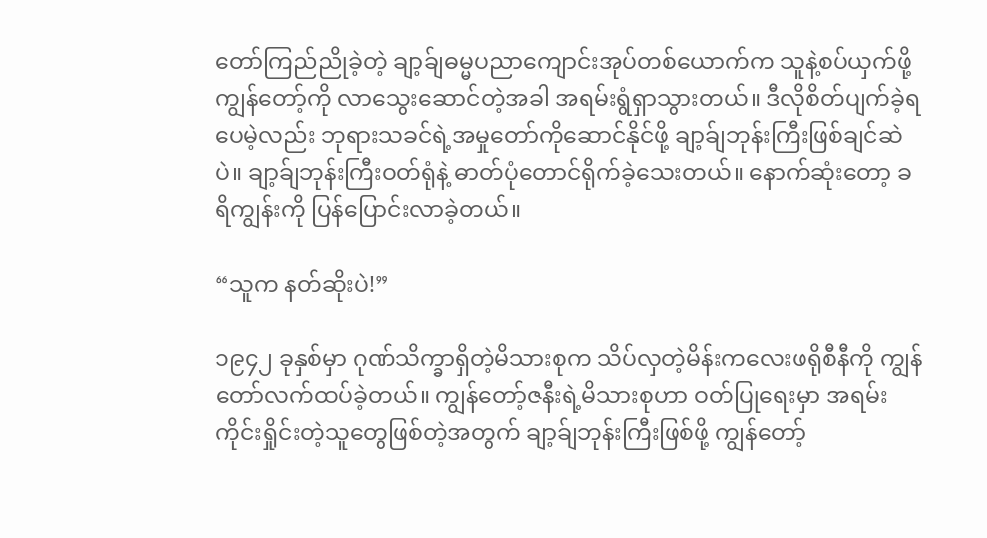တော်ကြည်ညိုခဲ့တဲ့ ချာ့ခ်ျဓမ္မပညာကျောင်းအုပ်တစ်ယောက်က သူနဲ့စပ်ယှက်ဖို့ ကျွန်တော့်ကို လာသွေးဆောင်တဲ့အခါ အရမ်းရွံရှာသွားတယ်။ ဒီလိုစိတ်ပျက်ခဲ့ရပေမဲ့လည်း ဘုရားသခင်ရဲ့အမှုတော်ကိုဆောင်နိုင်ဖို့ ချာ့ခ်ျဘုန်းကြီးဖြစ်ချင်ဆဲပဲ။ ချာ့ခ်ျဘုန်းကြီးဝတ်ရုံနဲ့ ဓာတ်ပုံတောင်ရိုက်ခဲ့သေးတယ်။ နောက်ဆုံးတော့ ခရိကျွန်းကို ပြန်ပြောင်းလာခဲ့တယ်။

“သူက နတ်ဆိုးပဲ!”

၁၉၄၂ ခုနှစ်မှာ ဂုဏ်သိက္ခာရှိတဲ့မိသားစုက သိပ်လှတဲ့မိန်းကလေးဖရိုစီနီကို ကျွန်တော်လက်ထပ်ခဲ့တယ်။ ကျွန်တော့်ဇနီးရဲ့မိသားစုဟာ ဝတ်ပြုရေးမှာ အရမ်းကိုင်းရှိုင်းတဲ့သူတွေဖြစ်တဲ့အတွက် ချာ့ခ်ျဘုန်းကြီးဖြစ်ဖို့ ကျွန်တော့်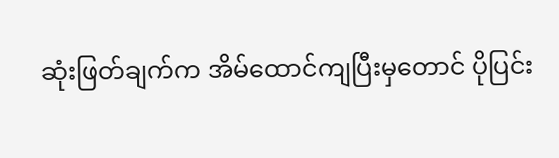ဆုံးဖြတ်ချက်က အိမ်ထောင်ကျပြီးမှတောင် ပိုပြင်း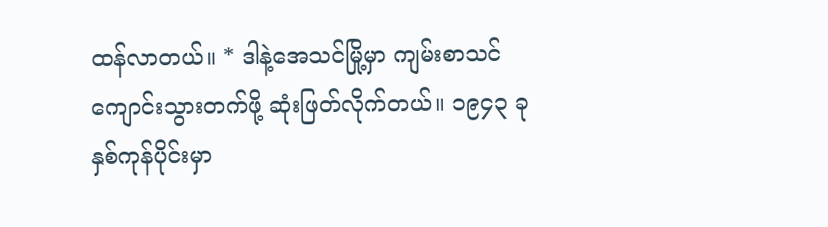ထန်လာတယ်။ * ဒါနဲ့အေသင်မြို့မှာ ကျမ်းစာသင်ကျောင်းသွားတက်ဖို့ ဆုံးဖြတ်လိုက်တယ်။ ၁၉၄၃ ခုနှစ်ကုန်ပိုင်းမှာ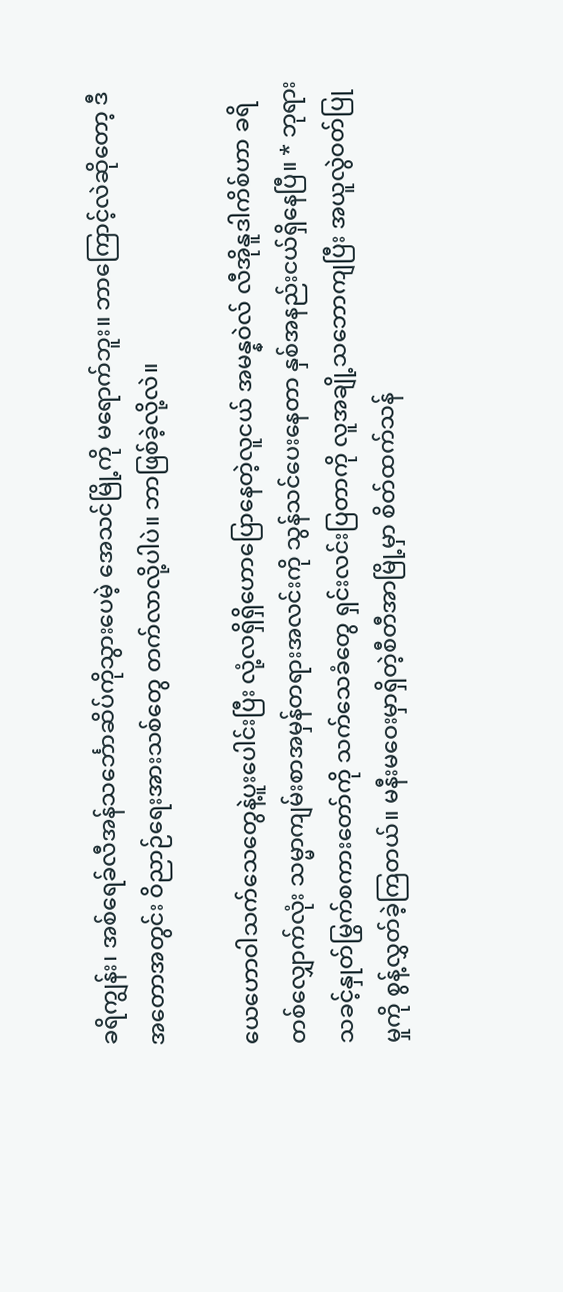ခရိကျွန်း၊ အစ်ရေခ်လီအန်သင်္ဘောဆိပ်ကိုသွားပေမဲ့ အေသင်မြို့ကို မရောက်ဘူး။ ဘာကြောင့်လဲဆိုတော့ ဒီအတောအတွင်း ဝိညာဉ်ရေးအားသစ်တွေ တက်လာလို့ပါပဲ။ ဘာဖြစ်ခဲ့လို့လဲ။

ယေဟောဝါသက်သေတွေနဲ့ပူးပေါင်းပြီး လုံ့လရှိရှိဟောပြောနေတဲ့လူငယ် အမန္နဝဲလ် လီအိုနူဒါကိစ်ဟာ ခရိတစ်လျှောက်လုံး သမ္မာကျမ်းစာအမှန်တရားအလင်းကို သွန်သင်ပေးနေတာ နှစ်အနည်းငယ်ရှိနေပြီ။ * ဘုရားသခင့်နှုတ်မြွက်စကားတော်ကို သက်သေခံတွေ ရှင်းလင်းပြတာကို လူအချို့သဘောကျပြီး အယူလွဲဝတ်ပြုမှုကို စွန့်လွှတ်ခဲ့ကြတယ်။ မနီးမဝေးမှာရှိတဲ့စီတီအာမြို့မှာ စိတ်ထက်သန်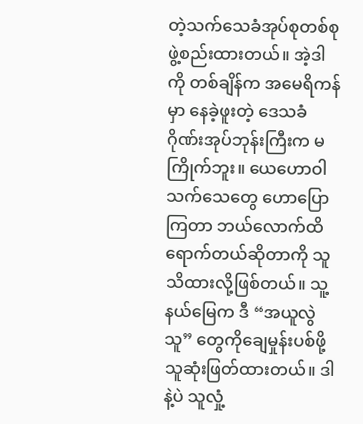တဲ့သက်သေခံအုပ်စုတစ်စု ဖွဲ့စည်းထားတယ်။ အဲ့ဒါကို တစ်ချိန်က အမေရိကန်မှာ နေခဲ့ဖူးတဲ့ ဒေသခံဂိုဏ်းအုပ်ဘုန်းကြီးက မကြိုက်ဘူး။ ယေဟောဝါသက်သေတွေ ဟောပြောကြတာ ဘယ်လောက်ထိရောက်တယ်ဆိုတာကို သူသိထားလို့ဖြစ်တယ်။ သူ့နယ်မြေက ဒီ “အယူလွဲသူ” တွေကိုချေမှုန်းပစ်ဖို့ သူဆုံးဖြတ်ထားတယ်။ ဒါနဲ့ပဲ သူလှုံ့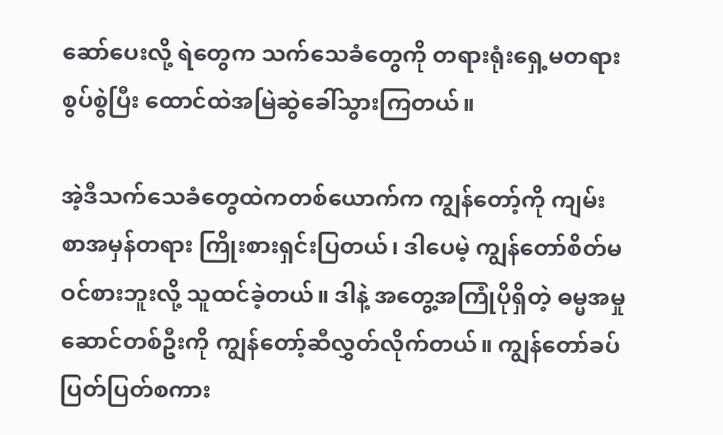ဆော်ပေးလို့ ရဲတွေက သက်သေခံတွေကို တရားရုံးရှေ့မတရားစွပ်စွဲပြီး ထောင်ထဲအမြဲဆွဲခေါ်သွားကြတယ်။

အဲ့ဒီသက်သေခံတွေထဲကတစ်ယောက်က ကျွန်တော့်ကို ကျမ်းစာအမှန်တရား ကြိုးစားရှင်းပြတယ်၊ ဒါပေမဲ့ ကျွန်တော်စိတ်မဝင်စားဘူးလို့ သူထင်ခဲ့တယ်။ ဒါနဲ့ အတွေ့အကြုံပိုရှိတဲ့ ဓမ္မအမှုဆောင်တစ်ဦးကို ကျွန်တော့်ဆီလွှတ်လိုက်တယ်။ ကျွန်တော်ခပ်ပြတ်ပြတ်စကား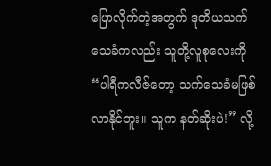ပြောလိုက်တဲ့အတွက် ဒုတိယသက်သေခံကလည်း သူတို့လူစုလေးကို “ပါရီကလီဇ်တော့ သက်သေခံမဖြစ်လာနိုင်ဘူး။ သူက နတ်ဆိုးပဲ!” လို့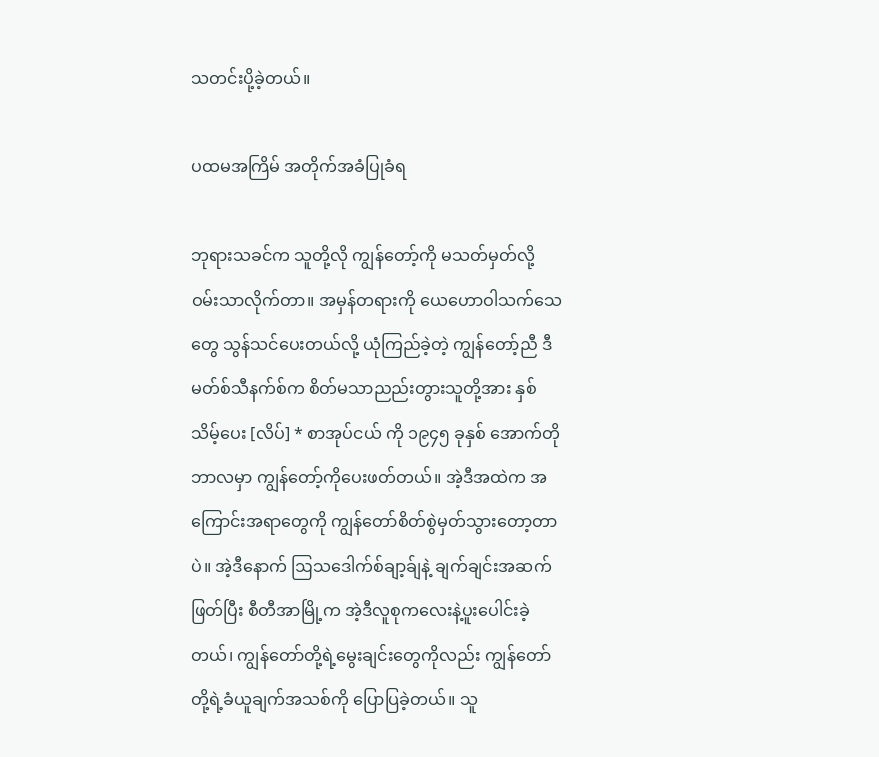သတင်းပို့ခဲ့တယ်။

ပထမအကြိမ် အတိုက်အခံပြုခံရ

ဘုရားသခင်က သူတို့လို ကျွန်တော့်ကို မသတ်မှတ်လို့ ဝမ်းသာလိုက်တာ။ အမှန်တရားကို ယေဟောဝါသက်သေတွေ သွန်သင်ပေးတယ်လို့ ယုံကြည်ခဲ့တဲ့ ကျွန်တော့်ညီ ဒီမတ်စ်သီနက်စ်က စိတ်မသာညည်းတွားသူတို့အား နှစ်သိမ့်ပေး [လိပ်] * စာအုပ်ငယ် ကို ၁၉၄၅ ခုနှစ် အောက်တိုဘာလမှာ ကျွန်တော့်ကိုပေးဖတ်တယ်။ အဲ့ဒီအထဲက အကြောင်းအရာတွေကို ကျွန်တော်စိတ်စွဲမှတ်သွားတော့တာပဲ။ အဲ့ဒီနောက် ဩသဒေါက်စ်ချာ့ခ်ျနဲ့ ချက်ချင်းအဆက်ဖြတ်ပြီး စီတီအာမြို့က အဲ့ဒီလူစုကလေးနဲ့ပူးပေါင်းခဲ့တယ်၊ ကျွန်တော်တို့ရဲ့မွေးချင်းတွေကိုလည်း ကျွန်တော်တို့ရဲ့ခံယူချက်အသစ်ကို ပြောပြခဲ့တယ်။ သူ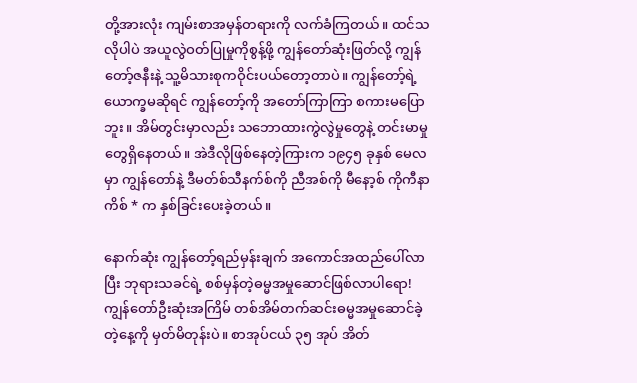တို့အားလုံး ကျမ်းစာအမှန်တရားကို လက်ခံကြတယ်။ ထင်သလိုပါပဲ အယူလွဲဝတ်ပြုမှုကိုစွန့်ဖို့ ကျွန်တော်ဆုံးဖြတ်လို့ ကျွန်တော့်ဇနီးနဲ့ သူ့မိသားစုကဝိုင်းပယ်တော့တာပဲ။ ကျွန်တော့်ရဲ့ယောက္ခမဆိုရင် ကျွန်တော့်ကို အတော်ကြာကြာ စကားမပြောဘူး။ အိမ်တွင်းမှာလည်း သဘောထားကွဲလွဲမှုတွေနဲ့ တင်းမာမှုတွေရှိနေတယ်။ အဲဒီလိုဖြစ်နေတဲ့ကြားက ၁၉၄၅ ခုနှစ် မေလမှာ ကျွန်တော်နဲ့ ဒီမတ်စ်သီနက်စ်ကို ညီအစ်ကို မီနော့စ် ကိုကီနာကိစ် * က နှစ်ခြင်းပေးခဲ့တယ်။

နောက်ဆုံး ကျွန်တော့်ရည်မှန်းချက် အကောင်အထည်ပေါ်လာပြီး ဘုရားသခင်ရဲ့ စစ်မှန်တဲ့ဓမ္မအမှုဆောင်ဖြစ်လာပါရော! ကျွန်တော်ဦးဆုံးအကြိမ် တစ်အိမ်တက်ဆင်းဓမ္မအမှုဆောင်ခဲ့တဲ့နေ့ကို မှတ်မိတုန်းပဲ။ စာအုပ်ငယ် ၃၅ အုပ် အိတ်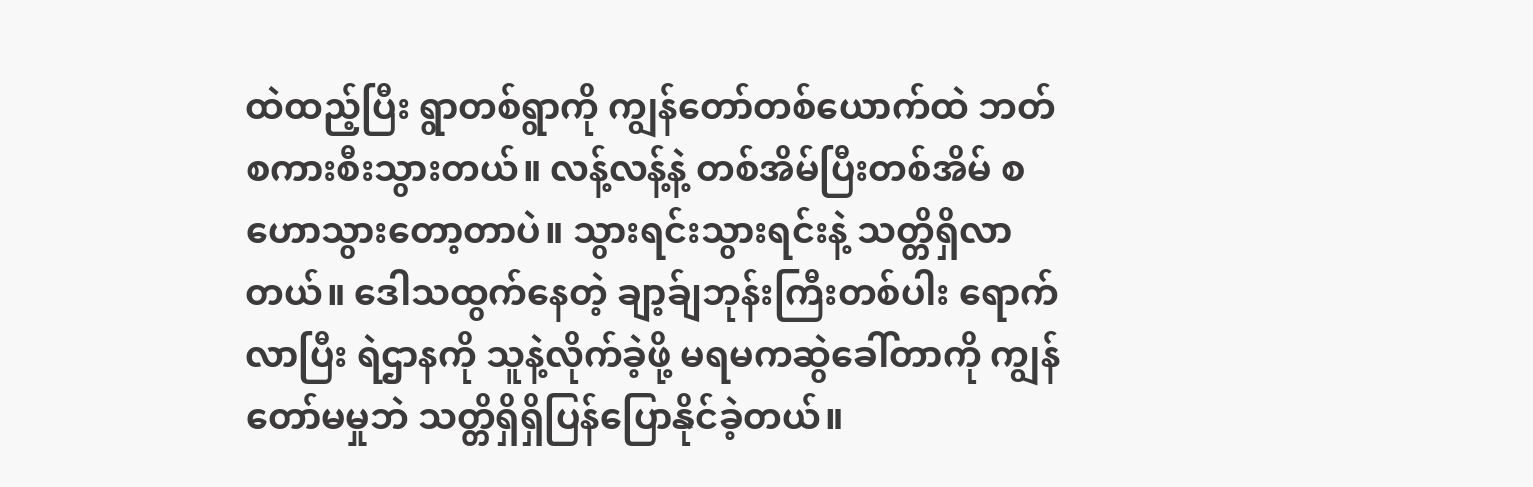ထဲထည့်ပြီး ရွာတစ်ရွာကို ကျွန်တော်တစ်ယောက်ထဲ ဘတ်စကားစီးသွားတယ်။ လန့်လန့်နဲ့ တစ်အိမ်ပြီးတစ်အိမ် စဟောသွားတော့တာပဲ။ သွားရင်းသွားရင်းနဲ့ သတ္တိရှိလာတယ်။ ဒေါသထွက်နေတဲ့ ချာ့ခ်ျဘုန်းကြီးတစ်ပါး ရောက်လာပြီး ရဲဌာနကို သူနဲ့လိုက်ခဲ့ဖို့ မရမကဆွဲခေါ်တာကို ကျွန်တော်မမှုဘဲ သတ္တိရှိရှိပြန်ပြောနိုင်ခဲ့တယ်။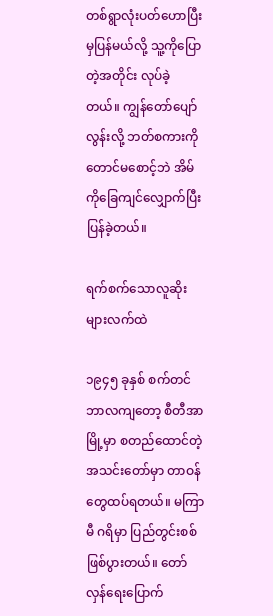တစ်ရွာလုံးပတ်ဟောပြီးမှပြန်မယ်လို့ သူ့ကိုပြောတဲ့အတိုင်း လုပ်ခဲ့တယ်။ ကျွန်တော်ပျော်လွန်းလို့ ဘတ်စကားကိုတောင်မစောင့်ဘဲ အိမ်ကိုခြေကျင်လျှောက်ပြီး ပြန်ခဲ့တယ်။

ရက်စက်သောလူဆိုးများလက်ထဲ

၁၉၄၅ ခုနှစ် စက်တင်ဘာလကျတော့ စီတီအာမြို့မှာ စတည်ထောင်တဲ့အသင်းတော်မှာ တာဝန်တွေထပ်ရတယ်။ မကြာမီ ဂရိမှာ ပြည်တွင်းစစ်ဖြစ်ပွားတယ်။ တော်လှန်ရေးပြောက်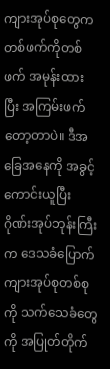ကျားအုပ်စုတွေက တစ်ဖက်ကိုတစ်ဖက် အမုန်းထားပြီး အကြမ်းဖက်တော့တာပဲ။ ဒီအခြေအနေကို အခွင့်ကောင်းယူပြီး ဂိုဏ်းအုပ်ဘုန်းကြီးက ဒေသခံပြောက်ကျားအုပ်စုတစ်စုကို သက်သေခံတွေကို အပြုတ်တိုက်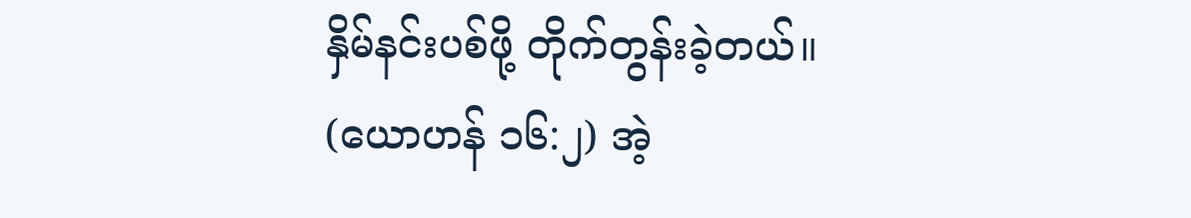နှိမ်နင်းပစ်ဖို့ တိုက်တွန်းခဲ့တယ်။ (ယောဟန် ၁၆:၂) အဲ့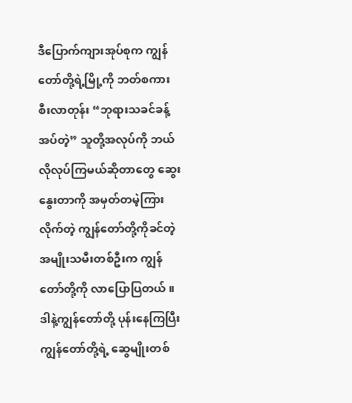ဒီပြောက်ကျားအုပ်စုက ကျွန်တော်တို့ရဲ့မြို့ကို ဘတ်စကားစီးလာတုန်း “ဘုရားသခင်ခန့်အပ်တဲ့” သူတို့အလုပ်ကို ဘယ်လိုလုပ်ကြမယ်ဆိုတာတွေ ဆွေးနွေးတာကို အမှတ်တမဲ့ကြားလိုက်တဲ့ ကျွန်တော်တို့ကိုခင်တဲ့အမျိုးသမီးတစ်ဦးက ကျွန်တော်တို့ကို လာပြောပြတယ်။ ဒါနဲ့ကျွန်တော်တို့ ပုန်းနေကြပြီး ကျွန်တော်တို့ရဲ့ ဆွေမျိုးတစ်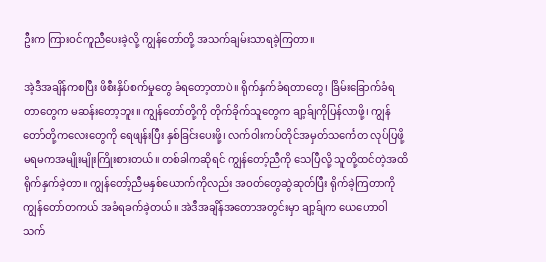ဦးက ကြားဝင်ကူညီပေးခဲ့လို့ ကျွန်တော်တို့ အသက်ချမ်းသာရခဲ့ကြတာ။

အဲ့ဒီအချိန်ကစပြီး ဖိစီးနှိပ်စက်မှုတွေ ခံရတော့တာပဲ။ ရိုက်နှက်ခံရတာတွေ၊ ခြိမ်းခြောက်ခံရတာတွေက မဆန်းတော့ဘူး။ ကျွန်တော်တို့ကို တိုက်ခိုက်သူတွေက ချာ့ခ်ျကိုပြန်လာဖို့၊ ကျွန်တော်တို့ကလေးတွေကို ရေဖျန်းပြီး နှစ်ခြင်းပေးဖို့၊ လက်ဝါးကပ်တိုင်အမှတ်သင်္ကေတ လုပ်ပြဖို့ မရမကအမျိုးမျိုးကြိုးစားတယ်။ တစ်ခါကဆိုရင် ကျွန်တော့်ညီကို သေပြီလို့ သူတို့ထင်တဲ့အထိ ရိုက်နှက်ခဲ့တာ။ ကျွန်တော့်ညီမနှစ်ယောက်ကိုလည်း အဝတ်တွေဆွဲဆုတ်ပြီး ရိုက်ခဲ့ကြတာကို ကျွန်တော်တကယ် အခံရခက်ခဲ့တယ်။ အဲဒီအချိန်အတောအတွင်းမှာ ချာ့ခ်ျက ယေဟောဝါသက်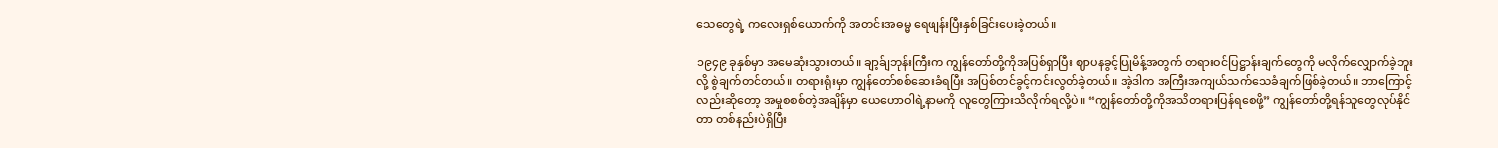သေတွေရဲ့ ကလေးရှစ်ယောက်ကို အတင်းအဓမ္မ ရေဖျန်းပြီးနှစ်ခြင်းပေးခဲ့တယ်။

၁၉၄၉ ခုနှစ်မှာ အမေဆုံးသွားတယ်။ ချာ့ခ်ျဘုန်းကြီးက ကျွန်တော်တို့ကိုအပြစ်ရှာပြီး ဈာပနခွင့်ပြုမိန့်အတွက် တရားဝင်ပြဋ္ဌာန်းချက်တွေကို မလိုက်လျှောက်ခဲ့ဘူးလို့ စွဲချက်တင်တယ်။ တရားရုံးမှာ ကျွန်တော်စစ်ဆေးခံရပြီး အပြစ်တင်ခွင့်ကင်းလွတ်ခဲ့တယ်။ အဲ့ဒါက အကြီးအကျယ်သက်သေခံချက်ဖြစ်ခဲ့တယ်။ ဘာကြောင့်လည်းဆိုတော့ အမှုစစစ်တဲ့အချိန်မှာ ယေဟောဝါရဲ့နာမကို လူတွေကြားသိလိုက်ရလို့ပဲ။ “ကျွန်တော်တို့ကိုအသိတရားပြန်ရစေဖို့” ကျွန်တော်တို့ရန်သူတွေလုပ်နိုင်တာ တစ်နည်းပဲရှိပြီး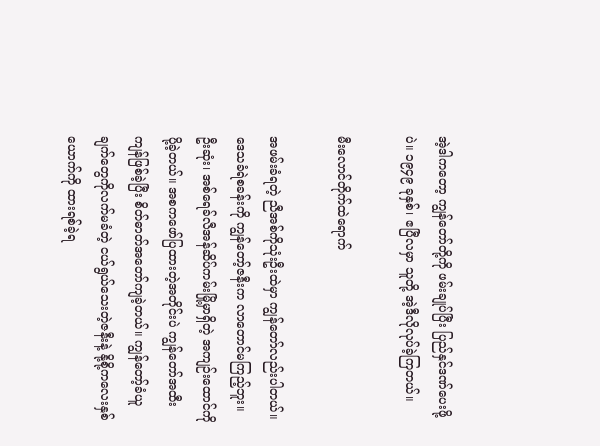အဲ့ဒါကတော့ ကျွန်တော်တို့ကို ဖမ်းချုပ်ပြီး ပြည်နှင်ဒဏ်ပေးဖို့ပဲ။ ၁၉၄၉ ခုနှစ်၊ ဧပြီလမှာ သူတို့ အဲ့ဒီလိုလုပ်ခဲ့ကြတယ်။

မီးလောင်တိုက်ထဲရောက်

အဖမ်းခံရတဲ့ ညီအစ်ကိုသုံးဦးထဲမှာ ကျွန်တော်လည်းပါတယ်။ ဒေသခံရဲစခန်းကို ကျွန်တော့်ဇနီးက လာတောင်မကြည့်ဘူး။ ဦးဆုံး၊ အစ်ရေခ်လီအန်ဆိပ်ကမ်းမြို့မှာရှိတဲ့ အကျဉ်းထောင်ကိုပို့ခဲ့တယ်။ အစကဖော်ပြထားတဲ့အတိုင်းပဲ ကျွန်တော်အထီးကျန်ဖြစ်ခဲ့ပြီး စိတ်ဓာတ်အတော်ကျခဲ့တယ်။ ကျွန်တော့်ခံယူချက်တွေကိုလက်မခံတဲ့ ငယ်ရွယ်သေးတဲ့ဇနီးနဲ့ နို့စို့ကလေးနှစ်ယောက်ကို ထားရစ်ခဲ့ရ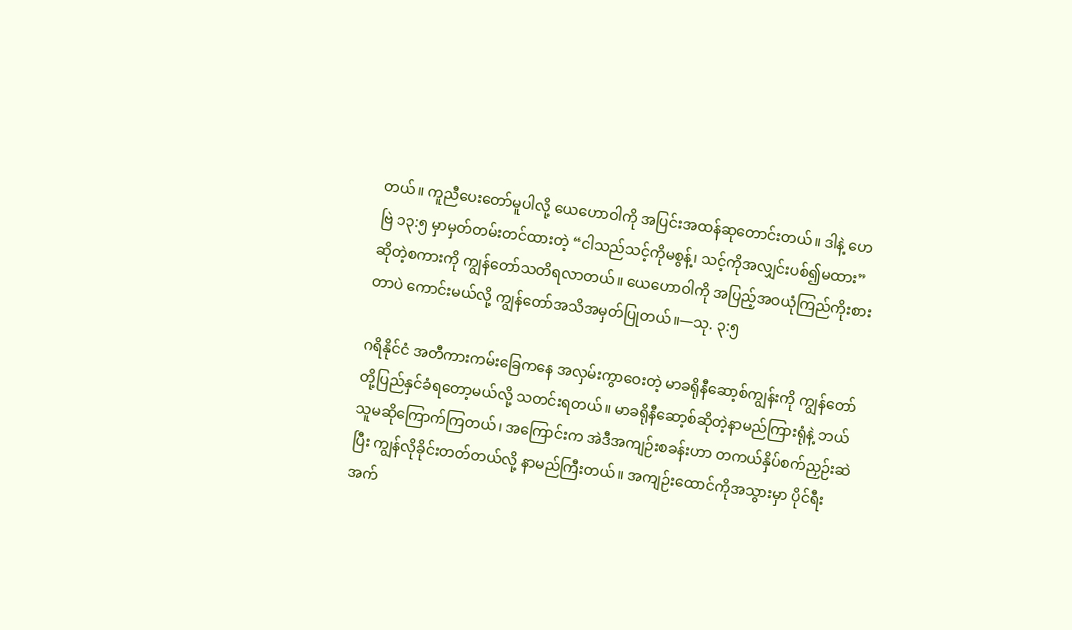တယ်။ ကူညီပေးတော်မူပါလို့ ယေဟောဝါကို အပြင်းအထန်ဆုတောင်းတယ်။ ဒါနဲ့ ဟေဗြဲ ၁၃:၅ မှာမှတ်တမ်းတင်ထားတဲ့ “ငါသည်သင့်ကိုမစွန့်၊ သင့်ကိုအလျှင်းပစ်၍မထား” ဆိုတဲ့စကားကို ကျွန်တော်သတိရလာတယ်။ ယေဟောဝါကို အပြည့်အဝယုံကြည်ကိုးစားတာပဲ ကောင်းမယ်လို့ ကျွန်တော်အသိအမှတ်ပြုတယ်။—သု. ၃:၅

ဂရိနိုင်ငံ အတီကားကမ်းခြေကနေ အလှမ်းကွာဝေးတဲ့ မာခရိုနီဆော့စ်ကျွန်းကို ကျွန်တော်တို့ပြည်နှင်ခံရတော့မယ်လို့ သတင်းရတယ်။ မာခရိုနီဆော့စ်ဆိုတဲ့နာမည်ကြားရုံနဲ့ ဘယ်သူမဆိုကြောက်ကြတယ်၊ အကြောင်းက အဲဒီအကျဉ်းစခန်းဟာ တကယ်နှိပ်စက်ညှဉ်းဆဲပြီး ကျွန်လိုခိုင်းတတ်တယ်လို့ နာမည်ကြီးတယ်။ အကျဉ်းထောင်ကိုအသွားမှာ ပိုင်ရီးအက်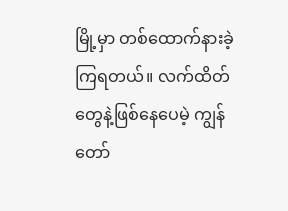မြို့မှာ တစ်ထောက်နားခဲ့ကြရတယ်။ လက်ထိတ်တွေနဲ့ဖြစ်နေပေမဲ့ ကျွန်တော်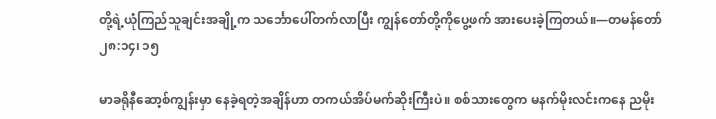တို့ရဲ့ယုံကြည်သူချင်းအချို့က သင်္ဘောပေါ်တက်လာပြီး ကျွန်တော်တို့ကိုပွေ့ဖက် အားပေးခဲ့ကြတယ်။—တမန်တော် ၂၈:၁၄၊ ၁၅

မာခရိုနီဆော့စ်ကျွန်းမှာ နေခဲ့ရတဲ့အချိန်ဟာ တကယ်အိပ်မက်ဆိုးကြီးပဲ။ စစ်သားတွေက မနက်မိုးလင်းကနေ ညမိုး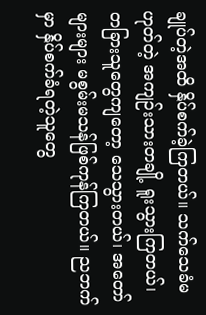ချုပ်တဲ့အထိ နှိပ်စက်ခဲ့ကြတယ်။ သက်သေခံမဟုတ်တဲ့ အကျဉ်းသားတချို့ ရူးသွားကြတယ်၊ တခြားသူတွေကျတော့ သေသွားတယ်၊ အတော်များများ မစွမ်းမသန်ဖြစ်ကုန်ကြတယ်။ ညဘက်မှာ နှိပ်စက်ခံရတဲ့သူတွေ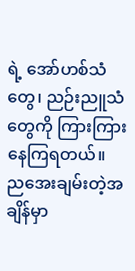ရဲ့ အော်ဟစ်သံတွေ၊ ညဉ်းညူသံတွေကို ကြားကြားနေကြရတယ်။ ညအေးချမ်းတဲ့အချိန်မှာ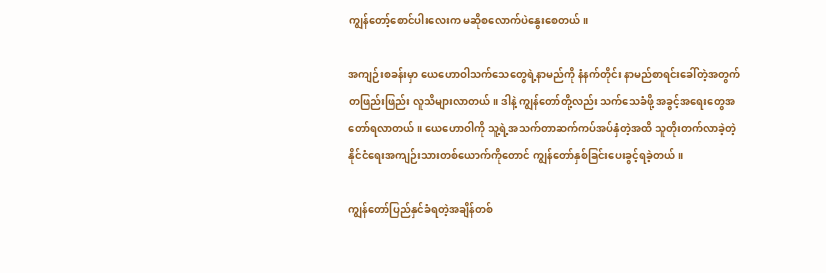ကျွန်တော့်စောင်ပါးလေးက မဆိုစလောက်ပဲနွေးစေတယ်။

အကျဉ်းစခန်းမှာ ယေဟောဝါသက်သေတွေရဲ့နာမည်ကို နံနက်တိုင်း နာမည်စာရင်းခေါ်တဲ့အတွက် တဖြည်းဖြည်း လူသိများလာတယ်။ ဒါနဲ့ ကျွန်တော်တို့လည်း သက်သေခံဖို့ အခွင့်အရေးတွေအတော်ရလာတယ်။ ယေဟောဝါကို သူ့ရဲ့အသက်တာဆက်ကပ်အပ်နှံတဲ့အထိ သူတိုးတက်လာခဲ့တဲ့ နိုင်ငံရေးအကျဉ်းသားတစ်ယောက်ကိုတောင် ကျွန်တော်နှစ်ခြင်းပေးခွင့်ရခဲ့တယ်။

ကျွန်တော်ပြည်နှင်ခံရတဲ့အချိန်တစ်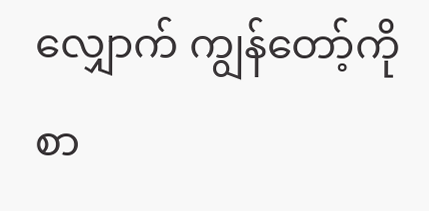လျှောက် ကျွန်တော့်ကိုစာ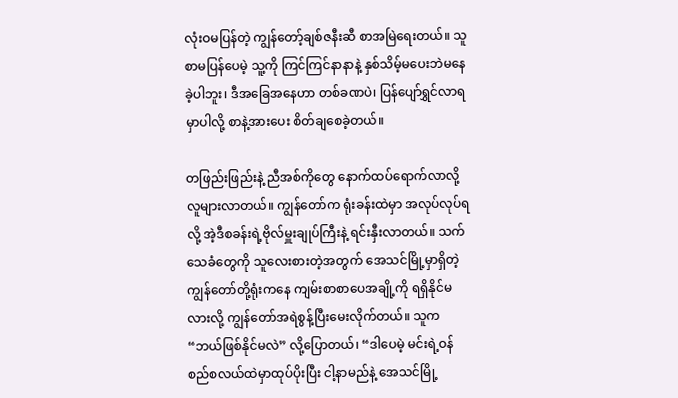လုံးဝမပြန်တဲ့ ကျွန်တော့်ချစ်ဇနီးဆီ စာအမြဲရေးတယ်။ သူစာမပြန်ပေမဲ့ သူ့ကို ကြင်ကြင်နာနာနဲ့ နှစ်သိမ့်မပေးဘဲမနေခဲ့ပါဘူး၊ ဒီအခြေအနေဟာ တစ်ခဏပဲ၊ ပြန်ပျော်ရွှင်လာရမှာပါလို့ စာနဲ့အားပေး စိတ်ချစေခဲ့တယ်။

တဖြည်းဖြည်းနဲ့ ညီအစ်ကိုတွေ နောက်ထပ်ရောက်လာလို့ လူများလာတယ်။ ကျွန်တော်က ရုံးခန်းထဲမှာ အလုပ်လုပ်ရလို့ အဲ့ဒီစခန်းရဲ့ဗိုလ်မှူးချုပ်ကြီးနဲ့ ရင်းနှီးလာတယ်။ သက်သေခံတွေကို သူလေးစားတဲ့အတွက် အေသင်မြို့မှာရှိတဲ့ ကျွန်တော်တို့ရုံးကနေ ကျမ်းစာစာပေအချို့ကို ရရှိနိုင်မလားလို့ ကျွန်တော်အရဲစွန့်ပြီးမေးလိုက်တယ်။ သူက “ဘယ်ဖြစ်နိုင်မလဲ” လို့ပြောတယ်၊ “ဒါပေမဲ့ မင်းရဲ့ဝန်စည်စလယ်ထဲမှာထုပ်ပိုးပြီး ငါ့နာမည်နဲ့ အေသင်မြို့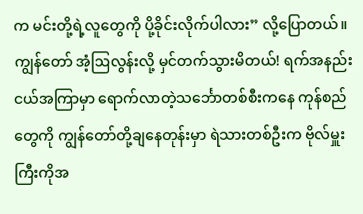က မင်းတို့ရဲ့လူတွေကို ပို့ခိုင်းလိုက်ပါလား” လို့ပြောတယ်။ ကျွန်တော် အံ့ဩလွန်းလို့ မှင်တက်သွားမိတယ်! ရက်အနည်းငယ်အကြာမှာ ရောက်လာတဲ့သင်္ဘောတစ်စီးကနေ ကုန်စည်တွေကို ကျွန်တော်တို့ချနေတုန်းမှာ ရဲသားတစ်ဦးက ဗိုလ်မှူးကြီးကိုအ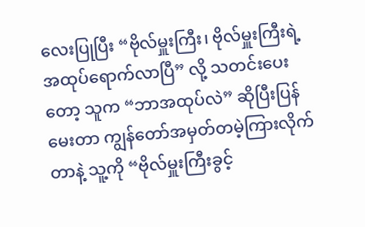လေးပြုပြီး “ဗိုလ်မှူးကြီး၊ ဗိုလ်မှူးကြီးရဲ့အထုပ်ရောက်လာပြီ” လို့ သတင်းပေးတော့ သူက “ဘာအထုပ်လဲ” ဆိုပြီးပြန်မေးတာ ကျွန်တော်အမှတ်တမဲ့ကြားလိုက်တာနဲ့ သူ့ကို “ဗိုလ်မှူးကြီးခွင့်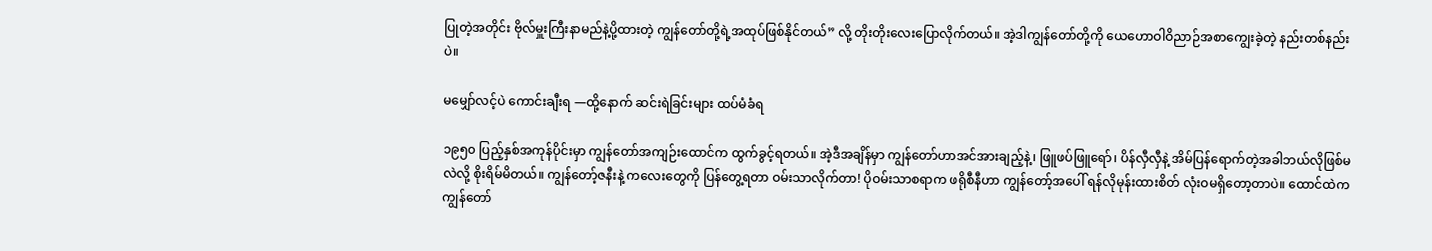ပြုတဲ့အတိုင်း ဗိုလ်မှူးကြီးနာမည်နဲ့ပို့ထားတဲ့ ကျွန်တော်တို့ရဲ့အထုပ်ဖြစ်နိုင်တယ်” လို့ တိုးတိုးလေးပြောလိုက်တယ်။ အဲ့ဒါကျွန်တော်တို့ကို ယေဟောဝါဝိညာဉ်အစာကျွေးခဲ့တဲ့ နည်းတစ်နည်းပဲ။

မမျှော်လင့်ပဲ ကောင်းချီးရ —ထို့နောက် ဆင်းရဲခြင်းများ ထပ်မံခံရ

၁၉၅၀ ပြည့်နှစ်အကုန်ပိုင်းမှာ ကျွန်တော်အကျဉ်းထောင်က ထွက်ခွင့်ရတယ်။ အဲ့ဒီအချိန်မှာ ကျွန်တော်ဟာအင်အားချည့်နဲ့၊ ဖြူဖပ်ဖြူရော်၊ ပိန်လှီလှီနဲ့ အိမ်ပြန်ရောက်တဲ့အခါဘယ်လိုဖြစ်မလဲလို့ စိုးရိမ်မိတယ်။ ကျွန်တော့်ဇနီးနဲ့ ကလေးတွေကို ပြန်တွေ့ရတာ ဝမ်းသာလိုက်တာ! ပိုဝမ်းသာစရာက ဖရိုစီနီဟာ ကျွန်တော့်အပေါ် ရန်လိုမုန်းထားစိတ် လုံးဝမရှိတော့တာပဲ။ ထောင်ထဲက ကျွန်တော်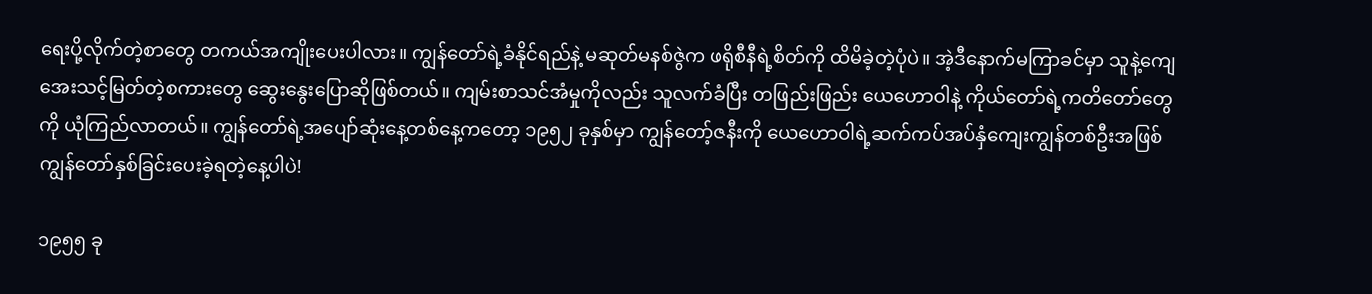ရေးပို့လိုက်တဲ့စာတွေ တကယ်အကျိုးပေးပါလား။ ကျွန်တော်ရဲ့ခံနိုင်ရည်နဲ့ မဆုတ်မနစ်ဇွဲက ဖရိုစီနီရဲ့စိတ်ကို ထိမိခဲ့တဲ့ပုံပဲ။ အဲ့ဒီနောက်မကြာခင်မှာ သူနဲ့ကျေအေးသင့်မြတ်တဲ့စကားတွေ ဆွေးနွေးပြောဆိုဖြစ်တယ်။ ကျမ်းစာသင်အံမှုကိုလည်း သူလက်ခံပြီး တဖြည်းဖြည်း ယေဟောဝါနဲ့ ကိုယ်တော်ရဲ့ကတိတော်တွေကို ယုံကြည်လာတယ်။ ကျွန်တော်ရဲ့အပျော်ဆုံးနေ့တစ်နေ့ကတော့ ၁၉၅၂ ခုနှစ်မှာ ကျွန်တော့်ဇနီးကို ယေဟောဝါရဲ့ဆက်ကပ်အပ်နှံကျေးကျွန်တစ်ဦးအဖြစ် ကျွန်တော်နှစ်ခြင်းပေးခဲ့ရတဲ့နေ့ပါပဲ!

၁၉၅၅ ခု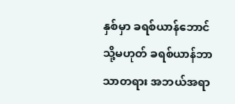နှစ်မှာ ခရစ်ယာန်ဘောင် သို့မဟုတ် ခရစ်ယာန်ဘာသာတရား အဘယ်အရာ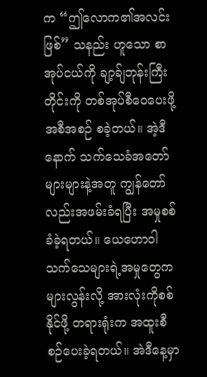က “ဤလောက၏အလင်းဖြစ်” သနည်း ဟူသော စာအုပ်ငယ်ကို ချာ့ခ်ျဘုန်းကြီးတိုင်းကို တစ်အုပ်စီဝေပေးဖို့အစီအစဉ် စခဲ့တယ်။ အဲ့ဒီနောက် သက်သေခံအတော်များများနဲ့အတူ ကျွန်တော်လည်းအဖမ်းခံရပြီး အမှုစစ်ခံခဲ့ရတယ်။ ယေဟောဝါသက်သေများရဲ့အမှုတွေက များလွန်းလို့ အားလုံးကိုစစ်နိုင်ဖို့ တရားရုံးက အထူးစီစဉ်ပေးခဲ့ရတယ်။ အဲဒီနေ့မှာ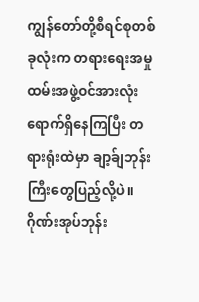ကျွန်တော်တို့စီရင်စုတစ်ခုလုံးက တရားရေးအမှုထမ်းအဖွဲ့ဝင်အားလုံး ရောက်ရှိနေကြပြီး တရားရုံးထဲမှာ ချာ့ခ်ျဘုန်းကြီးတွေပြည့်လို့ပဲ။ ဂိုဏ်းအုပ်ဘုန်း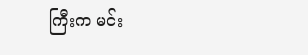ကြီးက မင်း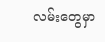လမ်းတွေမှာ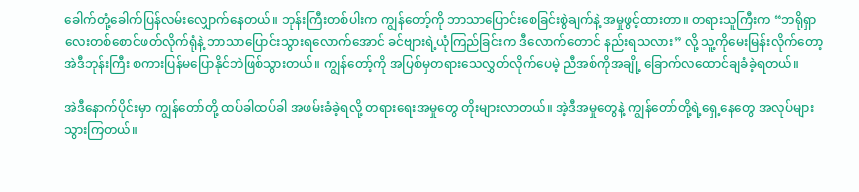ခေါက်တုံ့ခေါက်ပြန်လမ်းလျှောက်နေတယ်။ ဘုန်းကြီးတစ်ပါးက ကျွန်တော့်ကို ဘာသာပြောင်းစေခြင်းစွဲချက်နဲ့ အမှုဖွင့်ထားတာ။ တရားသူကြီးက “ဘရိုရှာလေးတစ်စောင်ဖတ်လိုက်ရုံနဲ့ ဘာသာပြောင်းသွားရလောက်အောင် ခင်ဗျားရဲ့ယုံကြည်ခြင်းက ဒီလောက်တောင် နည်းရသလား” လို့ သူ့ကိုမေးမြန်းလိုက်တော့ အဲဒီဘုန်းကြီး စကားပြန်မပြောနိုင်ဘဲဖြစ်သွားတယ်။ ကျွန်တော့်ကို အပြစ်မှတရားသေလွှတ်လိုက်ပေမဲ့ ညီအစ်ကိုအချို့ ခြောက်လထောင်ချခံခဲ့ရတယ်။

အဲဒီနောက်ပိုင်းမှာ ကျွန်တော်တို့ ထပ်ခါထပ်ခါ အဖမ်းခံခဲ့ရလို့ တရားရေးအမှုတွေ တိုးများလာတယ်။ အဲ့ဒီအမှုတွေနဲ့ ကျွန်တော်တို့ရဲ့ရှေ့နေတွေ အလုပ်များသွားကြတယ်။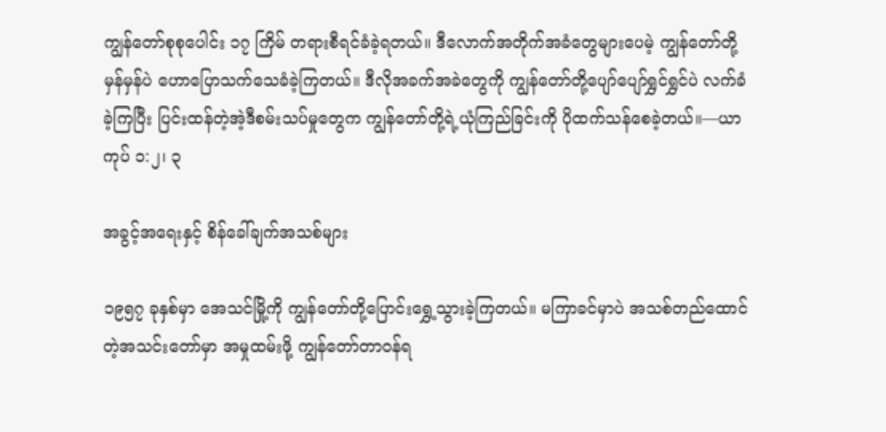ကျွန်တော်စုစုပေါင်း ၁၇ ကြိမ် တရားစီရင်ခံခဲ့ရတယ်။ ဒီလောက်အတိုက်အခံတွေများပေမဲ့ ကျွန်တော်တို့မှန်မှန်ပဲ ဟောပြောသက်သေခံခဲ့ကြတယ်။ ဒီလိုအခက်အခဲတွေကို ကျွန်တော်တို့ပျော်ပျော်ရွှင်ရွှင်ပဲ လက်ခံခဲ့ကြပြီး ပြင်းထန်တဲ့အဲ့ဒီစမ်းသပ်မှုတွေက ကျွန်တော်တို့ရဲ့ယုံကြည်ခြင်းကို ပိုထက်သန်စေခဲ့တယ်။—ယာကုပ် ၁:၂၊ ၃

အခွင့်အရေးနှင့် စိန်ခေါ်ချက်အသစ်များ

၁၉၅၇ ခုနှစ်မှာ အေသင်မြို့ကို ကျွန်တော်တို့ပြောင်းရွှေ့သွားခဲ့ကြတယ်။ မကြာခင်မှာပဲ အသစ်တည်ထောင်တဲ့အသင်းတော်မှာ အမှုထမ်းဖို့ ကျွန်တော်တာဝန်ရ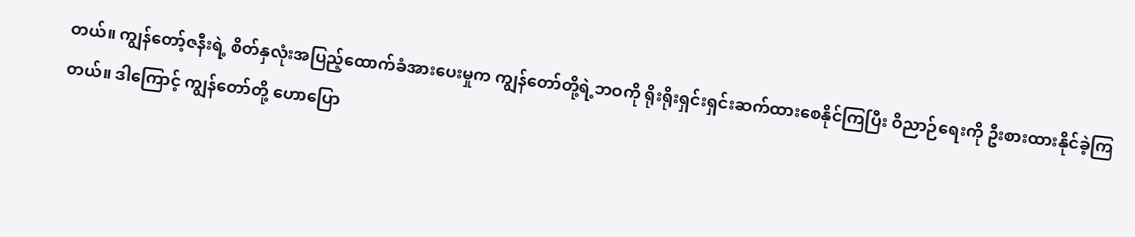တယ်။ ကျွန်တော့်ဇနီးရဲ့ စိတ်နှလုံးအပြည့်ထောက်ခံအားပေးမှုက ကျွန်တော်တို့ရဲ့ဘဝကို ရိုးရိုးရှင်းရှင်းဆက်ထားစေနိုင်ကြပြီး ဝိညာဉ်ရေးကို ဦးစားထားနိုင်ခဲ့ကြတယ်။ ဒါကြောင့် ကျွန်တော်တို့ ဟောပြော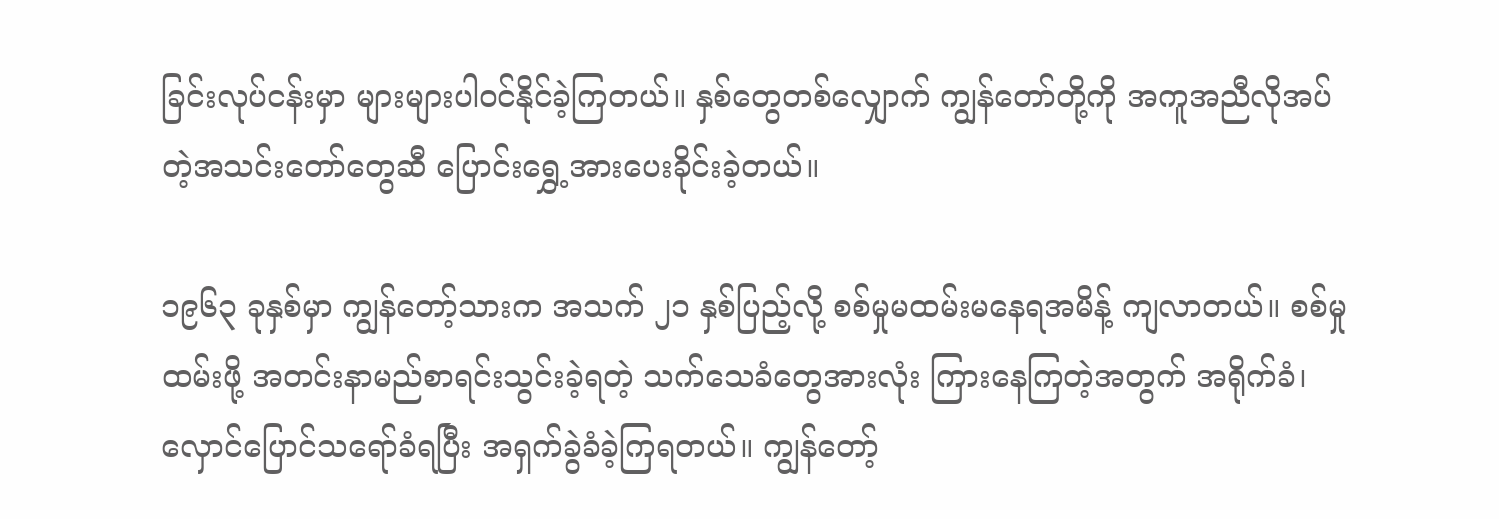ခြင်းလုပ်ငန်းမှာ များများပါဝင်နိုင်ခဲ့ကြတယ်။ နှစ်တွေတစ်လျှောက် ကျွန်တော်တို့ကို အကူအညီလိုအပ်တဲ့အသင်းတော်တွေဆီ ပြောင်းရွှေ့အားပေးခိုင်းခဲ့တယ်။

၁၉၆၃ ခုနှစ်မှာ ကျွန်တော့်သားက အသက် ၂၁ နှစ်ပြည့်လို့ စစ်မှုမထမ်းမနေရအမိန့် ကျလာတယ်။ စစ်မှုထမ်းဖို့ အတင်းနာမည်စာရင်းသွင်းခဲ့ရတဲ့ သက်သေခံတွေအားလုံး ကြားနေကြတဲ့အတွက် အရိုက်ခံ၊ လှောင်ပြောင်သရော်ခံရပြီး အရှက်ခွဲခံခဲ့ကြရတယ်။ ကျွန်တော့်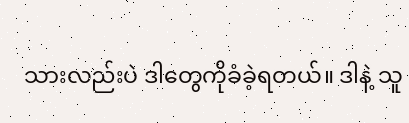သားလည်းပဲ ဒါတွေကိုခံခဲ့ရတယ်။ ဒါနဲ့ သူ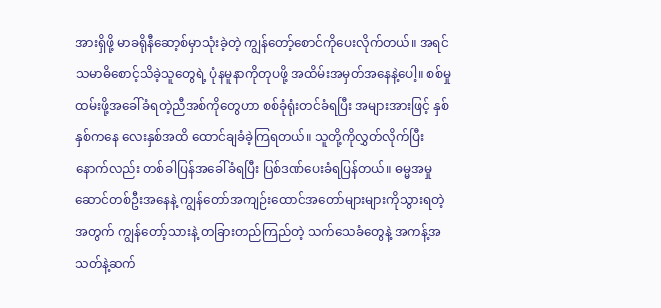အားရှိဖို့ မာခရိုနီဆော့စ်မှာသုံးခဲ့တဲ့ ကျွန်တော့်စောင်ကိုပေးလိုက်တယ်။ အရင်သမာဓိစောင့်သိခဲ့သူတွေရဲ့ ပုံနမူနာကိုတုပဖို့ အထိမ်းအမှတ်အနေနဲ့ပေါ့။ စစ်မှုထမ်းဖို့အခေါ်ခံရတဲ့ညီအစ်ကိုတွေဟာ စစ်ခုံရုံးတင်ခံရပြီး အများအားဖြင့် နှစ်နှစ်ကနေ လေးနှစ်အထိ ထောင်ချခံခဲ့ကြရတယ်။ သူတို့ကိုလွှတ်လိုက်ပြီးနောက်လည်း တစ်ခါပြန်အခေါ်ခံရပြီး ပြစ်ဒဏ်ပေးခံရပြန်တယ်။ ဓမ္မအမှုဆောင်တစ်ဦးအနေနဲ့ ကျွန်တော်အကျဉ်းထောင်အတော်များများကိုသွားရတဲ့အတွက် ကျွန်တော့်သားနဲ့ တခြားတည်ကြည်တဲ့ သက်သေခံတွေနဲ့ အကန့်အသတ်နဲ့ဆက်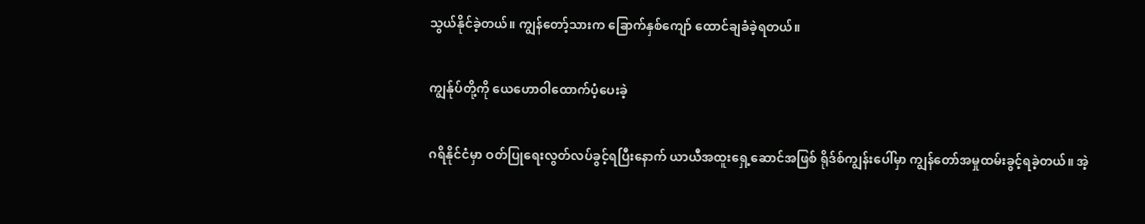သွယ်နိုင်ခဲ့တယ်။ ကျွန်တော့်သားက ခြောက်နှစ်ကျော် ထောင်ချခံခဲ့ရတယ်။

ကျွန်ုပ်တို့ကို ယေဟောဝါထောက်ပံ့ပေးခဲ့

ဂရိနိုင်ငံမှာ ဝတ်ပြုရေးလွတ်လပ်ခွင့်ရပြီးနောက် ယာယီအထူးရှေ့ဆောင်အဖြစ် ရိုဒ်စ်ကျွန်းပေါ်မှာ ကျွန်တော်အမှုထမ်းခွင့်ရခဲ့တယ်။ အဲ့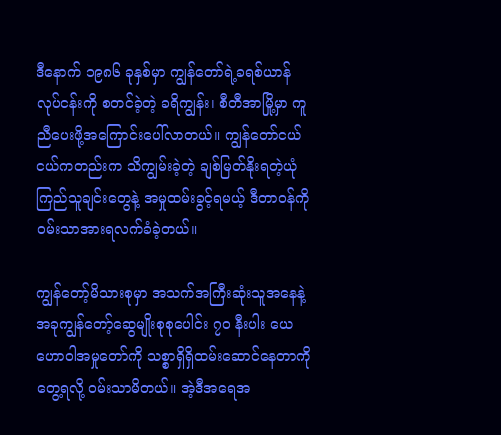ဒီနောက် ၁၉၈၆ ခုနှစ်မှာ ကျွန်တော်ရဲ့ခရစ်ယာန်လုပ်ငန်းကို စတင်ခဲ့တဲ့ ခရိကျွန်း၊ စီတီအာမြို့မှာ ကူညီပေးဖို့အကြောင်းပေါ်လာတယ်။ ကျွန်တော်ငယ်ငယ်ကတည်းက သိကျွမ်းခဲ့တဲ့ ချစ်မြတ်နိုးရတဲ့ယုံကြည်သူချင်းတွေနဲ့ အမှုထမ်းခွင့်ရမယ့် ဒီတာဝန်ကို ဝမ်းသာအားရလက်ခံခဲ့တယ်။

ကျွန်တော့်မိသားစုမှာ အသက်အကြီးဆုံးသူအနေနဲ့ အခုကျွန်တော့်ဆွေမျိုးစုစုပေါင်း ၇၀ နီးပါး ယေဟောဝါအမှုတော်ကို သစ္စာရှိရှိထမ်းဆောင်နေတာကိုတွေ့ရလို့ ဝမ်းသာမိတယ်။ အဲ့ဒီအရေအ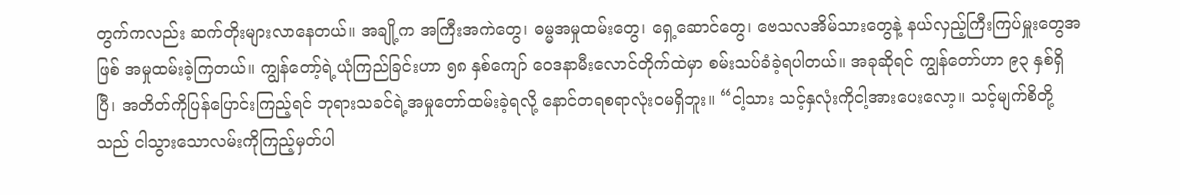တွက်ကလည်း ဆက်တိုးများလာနေတယ်။ အချို့က အကြီးအကဲတွေ၊ ဓမ္မအမှုထမ်းတွေ၊ ရှေ့ဆောင်တွေ၊ ဗေသလအိမ်သားတွေနဲ့ နယ်လှည့်ကြီးကြပ်မှူးတွေအဖြစ် အမှုထမ်းခဲ့ကြတယ်။ ကျွန်တော့်ရဲ့ယုံကြည်ခြင်းဟာ ၅၈ နှစ်ကျော် ဝေဒနာမီးလောင်တိုက်ထဲမှာ စမ်းသပ်ခံခဲ့ရပါတယ်။ အခုဆိုရင် ကျွန်တော်ဟာ ၉၃ နှစ်ရှိပြီ၊ အတိတ်ကိုပြန်ပြောင်းကြည့်ရင် ဘုရားသခင်ရဲ့အမှုတော်ထမ်းခဲ့ရလို့ နောင်တရစရာလုံးဝမရှိဘူး။ “ငါ့သား သင့်နှလုံးကိုငါ့အားပေးလော့။ သင့်မျက်စိတို့သည် ငါသွားသောလမ်းကိုကြည့်မှတ်ပါ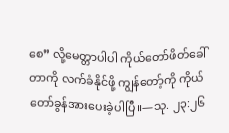စေ” လို့မေတ္တာပါပါ ကိုယ်တော်ဖိတ်ခေါ်တာကို လက်ခံနိုင်ဖို့ ကျွန်တော့်ကို ကိုယ်တော်ခွန်အားပေးခဲ့ပါပြီ။—သု. ၂၃:၂၆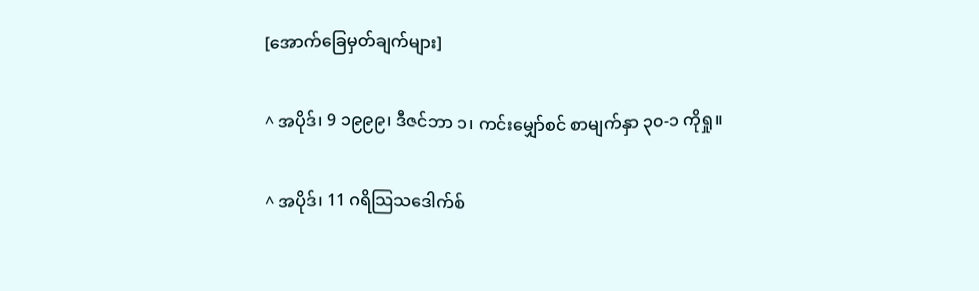[အောက်ခြေမှတ်ချက်များ]

^ အပိုဒ်၊ 9 ၁၉၉၉၊ ဒီဇင်ဘာ ၁၊ ကင်းမျှော်စင် စာမျက်နှာ ၃၀-၁ ကိုရှု။

^ အပိုဒ်၊ 11 ဂရိသြသဒေါက်စ်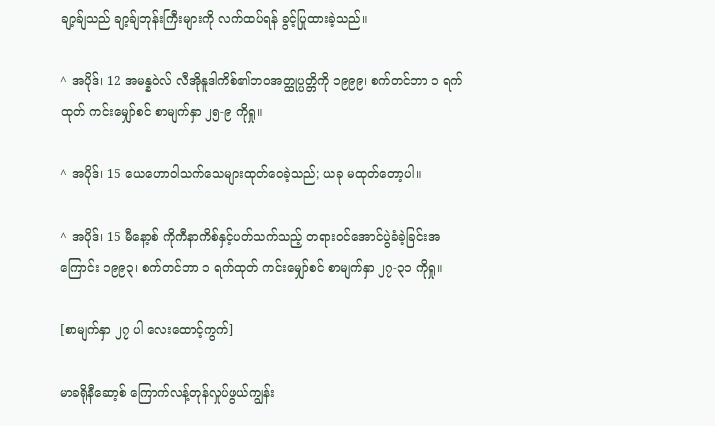ချာ့ခ်ျသည် ချာ့ခ်ျဘုန်းကြီးများကို လက်ထပ်ရန် ခွင့်ပြုထားခဲ့သည်။

^ အပိုဒ်၊ 12 အမန္နဝဲလ် လီအိုနူဒါကိစ်၏ဘဝအတ္ထုပ္ပတ္တိကို ၁၉၉၉၊ စက်တင်ဘာ ၁ ရက်ထုတ် ကင်းမျှော်စင် စာမျက်နှာ ၂၅-၉ ကိုရှု။

^ အပိုဒ်၊ 15 ယေဟောဝါသက်သေများထုတ်ဝေခဲ့သည်; ယခု မထုတ်တော့ပါ။

^ အပိုဒ်၊ 15 မီနော့စ် ကိုကီနာကိစ်နှင့်ပတ်သက်သည့် တရားဝင်အောင်ပွဲခံခဲ့ခြင်းအကြောင်း ၁၉၉၃၊ စက်တင်ဘာ ၁ ရက်ထုတ် ကင်းမျှော်စင် စာမျက်နှာ ၂၇-၃၁ ကိုရှု။

[စာမျက်နှာ ၂၇ ပါ လေးထောင့်ကွက်]

မာခရိုနီဆော့စ် ကြောက်လန့်တုန်လှုပ်ဖွယ်ကျွန်း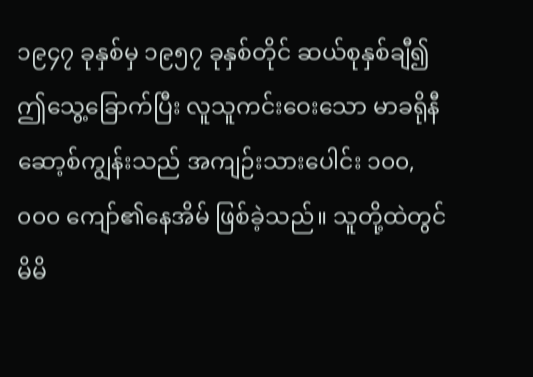၁၉၄၇ ခုနှစ်မှ ၁၉၅၇ ခုနှစ်တိုင် ဆယ်စုနှစ်ချီ၍ ဤသွေ့ခြောက်ပြီး လူသူကင်းဝေးသော မာခရိုနီဆော့စ်ကျွန်းသည် အကျဉ်းသားပေါင်း ၁၀၀,၀၀၀ ကျော်၏နေအိမ် ဖြစ်ခဲ့သည်။ သူတို့ထဲတွင် မိမိ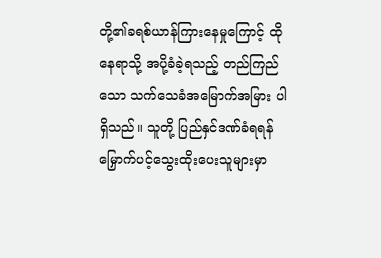တို့၏ခရစ်ယာန်ကြားနေမှုကြောင့် ထိုနေရာသို့ အပို့ခံခဲ့ရသည့် တည်ကြည်သော သက်သေခံအမြောက်အမြား ပါရှိသည်။ သူတို့ ပြည်နှင်ဒဏ်ခံရရန် မြှောက်ပင့်သွေးထိုးပေးသူများမှာ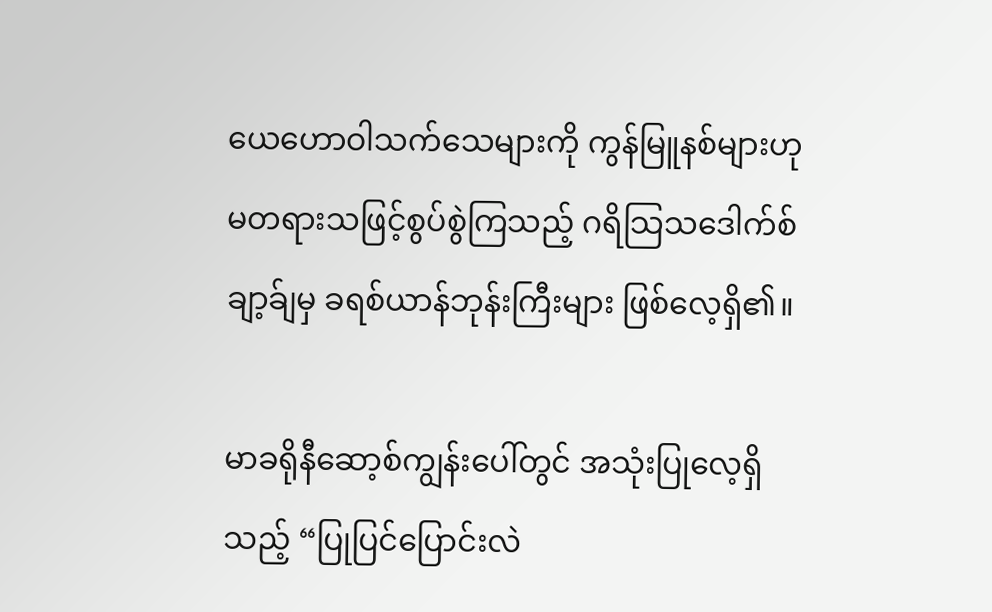ယေဟောဝါသက်သေများကို ကွန်မြူနစ်များဟု မတရားသဖြင့်စွပ်စွဲကြသည့် ဂရိသြသဒေါက်စ်ချာ့ခ်ျမှ ခရစ်ယာန်ဘုန်းကြီးများ ဖြစ်လေ့ရှိ၏။

မာခရိုနီဆော့စ်ကျွန်းပေါ်တွင် အသုံးပြုလေ့ရှိသည့် “ပြုပြင်ပြောင်းလဲ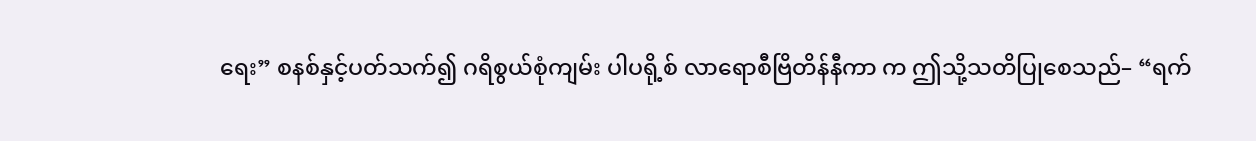ရေး” စနစ်နှင့်ပတ်သက်၍ ဂရိစွယ်စုံကျမ်း ပါပရို့စ် လာရောစီဗြိတိန်နီကာ က ဤသို့သတိပြုစေသည်– “ရက်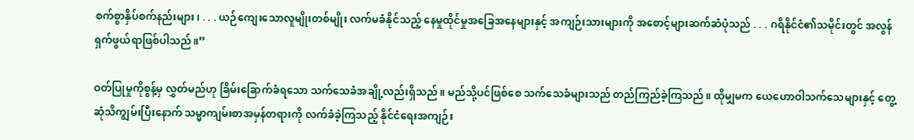စက်စွာနှိပ်စက်နည်းများ၊ . . . ယဉ်ကျေးသောလူမျိုးတစ်မျိုး လက်မခံနိုင်သည့် နေမှုထိုင်မှုအခြေအနေများနှင့် အကျဉ်းသားများကို အစောင့်များဆက်ဆံပုံသည် . . . ဂရိနိုင်ငံ၏သမိုင်းတွင် အလွန်ရှက်ဖွယ်ရာဖြစ်ပါသည်။”

ဝတ်ပြုမှုကိုစွန့်မှ လွှတ်မည်ဟု ခြိမ်းခြောက်ခံရသော သက်သေခံအချို့လည်းရှိသည်။ မည်သို့ပင်ဖြစ်စေ သက်သေခံများသည် တည်ကြည်ခဲ့ကြသည်။ ထိုမျှမက ယေဟောဝါသက်သေများနှင့် တွေ့ဆုံသိကျွမ်းပြီးနောက် သမ္မာကျမ်းစာအမှန်တရားကို လက်ခံခဲ့ကြသည့် နိုင်ငံရေးအကျဉ်း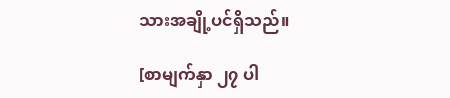သားအချို့ပင်ရှိသည်။

[စာမျက်နှာ ၂၇ ပါ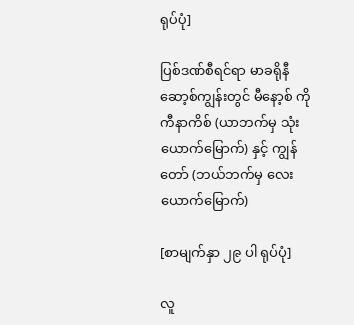ရုပ်ပုံ]

ပြစ်ဒဏ်စီရင်ရာ မာခရိုနီဆော့စ်ကျွန်းတွင် မီနော့စ် ကိုကီနာကိစ် (ယာဘက်မှ သုံးယောက်မြောက်) နှင့် ကျွန်တော် (ဘယ်ဘက်မှ လေးယောက်မြောက်)

[စာမျက်နှာ ၂၉ ပါ ရုပ်ပုံ]

လူ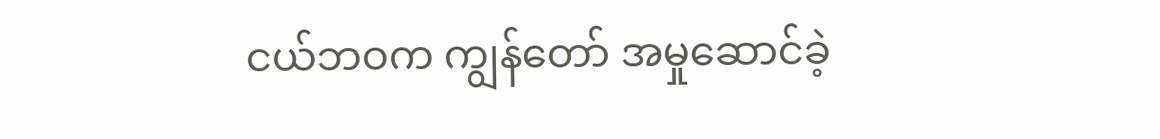ငယ်ဘဝက ကျွန်တော် အမှုဆောင်ခဲ့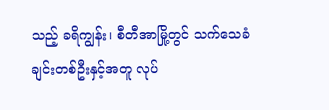သည့် ခရိကျွန်း၊ စီတီအာမြို့တွင် သက်သေခံချင်းတစ်ဦးနှင့်အတူ လုပ်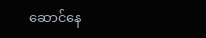ဆောင်နေ